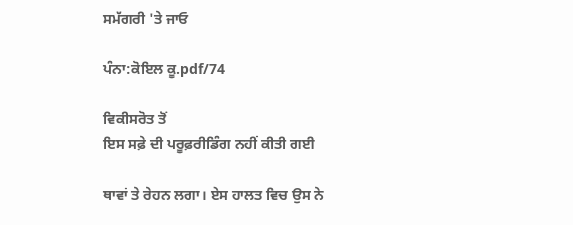ਸਮੱਗਰੀ 'ਤੇ ਜਾਓ

ਪੰਨਾ:ਕੋਇਲ ਕੂ.pdf/74

ਵਿਕੀਸਰੋਤ ਤੋਂ
ਇਸ ਸਫ਼ੇ ਦੀ ਪਰੂਫ਼ਰੀਡਿੰਗ ਨਹੀਂ ਕੀਤੀ ਗਈ

ਥਾਵਾਂ ਤੇ ਰੇਹਨ ਲਗਾ। ਏਸ ਹਾਲਤ ਵਿਚ ਉਸ ਨੇ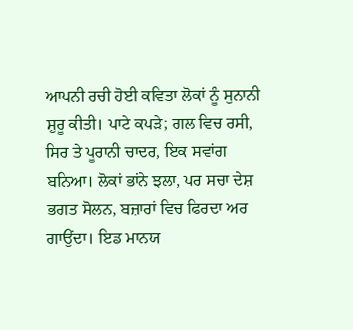ਆਪਨੀ ਰਚੀ ਹੋਈ ਕਵਿਤਾ ਲੋਕਾਂ ਨੂੰ ਸੁਨਾਨੀ ਸ਼ੁਰੂ ਕੀਤੀ। ਪਾਟੇ ਕਪੜੇ; ਗਲ ਵਿਚ ਰਸੀ, ਸਿਰ ਤੇ ਪੂਰਾਨੀ ਚਾਦਰ, ਇਕ ਸਵਾਂਗ ਬਨਿਆ। ਲੋਕਾਂ ਭਾਂਨੇ ਝਲਾ, ਪਰ ਸਚਾ ਦੇਸ਼ ਭਗਤ ਸੋਲਨ, ਬਜ਼ਾਰਾਂ ਵਿਚ ਫਿਰਦਾ ਅਰ ਗਾਉਂਦਾ। ਇਡ ਮਾਨਯ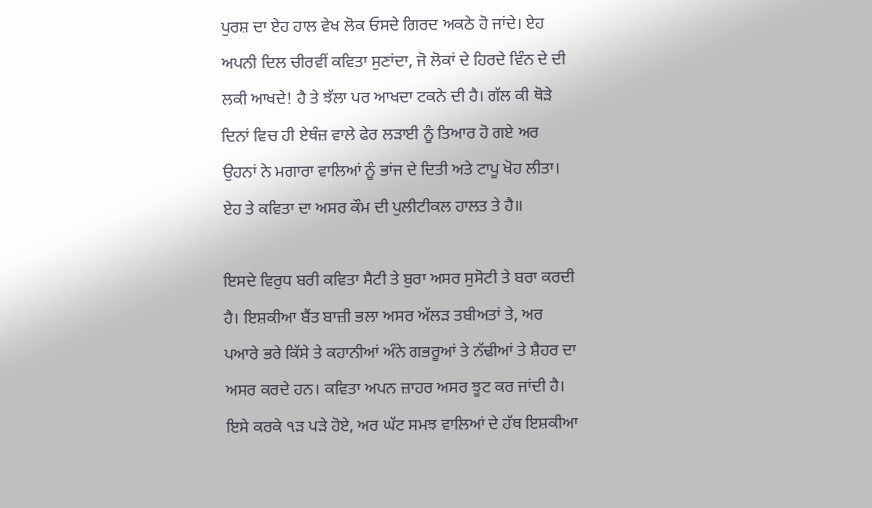ਪੁਰਸ਼ ਦਾ ਏਹ ਹਾਲ ਵੇਖ ਲੋਕ ਓਸਦੇ ਗਿਰਦ ਅਕਠੇ ਹੋ ਜਾਂਦੇ। ਏਹ ਅਪਨੀ ਦਿਲ ਚੀਰਵੀਂ ਕਵਿਤਾ ਸੁਣਾਂਦਾ, ਜੋ ਲੋਕਾਂ ਦੇ ਹਿਰਦੇ ਵਿੰਨ ਦੇ ਦੀ ਲਕੀ ਆਖਦੇ! ਹੈ ਤੇ ਝੱਲਾ ਪਰ ਆਖਦਾ ਟਕਨੇ ਦੀ ਹੈ। ਗੱਲ ਕੀ ਥੋੜੇ ਦਿਨਾਂ ਵਿਚ ਹੀ ਏਥੰਜ਼ ਵਾਲੇ ਫੇਰ ਲੜਾਈ ਨੂੰ ਤਿਆਰ ਹੋ ਗਏ ਅਰ ਉਹਨਾਂ ਨੇ ਮਗਾਰਾ ਵਾਲਿਆਂ ਨੂੰ ਭਾਂਜ ਦੇ ਦਿਤੀ ਅਤੇ ਟਾਪੂ ਖੋਹ ਲੀਤਾ। ਏਹ ਤੇ ਕਵਿਤਾ ਦਾ ਅਸਰ ਕੌਮ ਦੀ ਪੁਲੀਟੀਕਲ ਹਾਲਤ ਤੇ ਹੈ॥

ਇਸਦੇ ਵਿਰੁਧ ਬਰੀ ਕਵਿਤਾ ਸੈਟੀ ਤੇ ਬੁਰਾ ਅਸਰ ਸੁਸੋਟੀ ਤੇ ਬਰਾ ਕਰਦੀ ਹੈ। ਇਸ਼ਕੀਆ ਬੈਂਤ ਬਾਜ਼ੀ ਭਲਾ ਅਸਰ ਅੱਲੜ ਤਬੀਅਤਾਂ ਤੇ, ਅਰ ਪਆਰੇ ਭਰੇ ਕਿੱਸੇ ਤੇ ਕਹਾਨੀਆਂ ਅੰਨੇ ਗਭਰੂਆਂ ਤੇ ਨੱਢੀਆਂ ਤੇ ਸ਼ੈਹਰ ਦਾ ਅਸਰ ਕਰਦੇ ਹਨ। ਕਵਿਤਾ ਅਪਨ ਜ਼ਾਹਰ ਅਸਰ ਝੂਟ ਕਰ ਜਾਂਦੀ ਹੈ। ਇਸੇ ਕਰਕੇ ੧ੜ ਪੜੇ ਹੋਏ, ਅਰ ਘੱਟ ਸਮਝ ਵਾਲਿਆਂ ਦੇ ਹੱਥ ਇਸ਼ਕੀਆ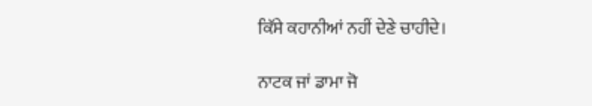ਕਿੱਸੇ ਕਹਾਨੀਆਂ ਨਹੀਂ ਦੇਣੇ ਚਾਹੀਦੇ।

ਨਾਟਕ ਜਾਂ ਡਾਮਾ ਜੋ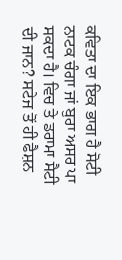ਕਵਿਤਾ ਦਾ ਇਕ ਭਾਗ ਹੈ ਸੋਟੀ ਨਾਟਕ ਚੰਗਾ ਜਾਂ ਬੁਰਾ ਅਸਰ ਪਾ ਸਕਦਾ ਹੈ। ਵਿਚ ਤੇ ਡਰਾਮਾ ਸੈਟੀ ਦੀ ਜਾਨ? ਸਟੇਜ ਤੋਂ ਹੀ ਫੈਸ਼ਨ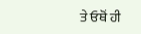ਤੇ ਓਥੋਂ ਹੀ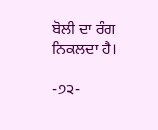ਬੋਲੀ ਦਾ ਰੰਗ ਨਿਕਲਦਾ ਹੈ।

-੭੨-